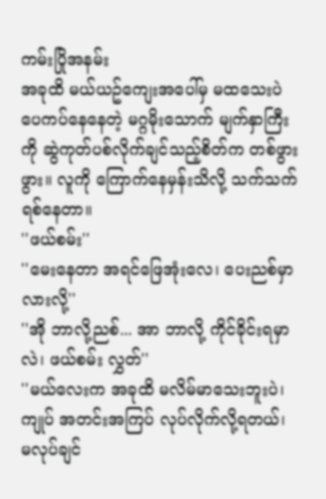ကမ်းပြိုအနမ်း
အခုထိ မယ်ယဥ်ကျေးအပေါ်မှ မထသေးပဲ ပေကပ်နေနေတဲ့ မဂ္ဂမိုးသောက် မျက်နှာကြီးကို ဆွဲကုတ်ပစ်လိုက်ချင်သည့်စိတ်က တစ်ဖွားဖွား။ လူကို ကြောက်နေမှန်းသိလို့ သက်သက် ရစ်နေတာ။
''ဖယ်စမ်း''
''မေးနေတာ အရင်ဖြေအုံးလေ၊ ပေးညစ်မှာလားလို့''
''အို ဘာလို့ညစ်... အာ ဘာလို့ ကိုင်ခိုင်းရမှာလဲ၊ ဖယ်စမ်း လွှတ်''
''မယ်လေးက အခုထိ မလိမ်မာသေးဘူးပဲ၊ ကျုပ် အတင်းအကြပ် လုပ်လိုက်လို့ရတယ်၊ မလုပ်ချင်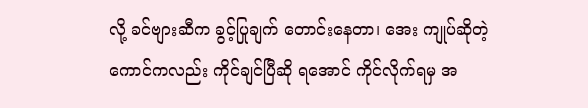လို့ ခင်ဗျားဆီက ခွင့်ပြုချက် တောင်းနေတာ၊ အေး ကျုပ်ဆိုတဲ့ကောင်ကလည်း ကိုင်ချင်ပြီဆို ရအောင် ကိုင်လိုက်ရမှ အ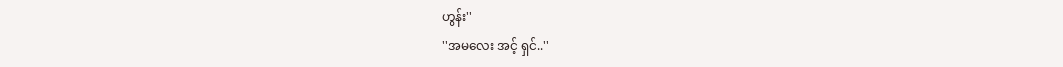ဟွန်း''
''အမလေး အင့် ရှင်..''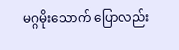မဂ္ဂမိုးသောက် ပြောလည်း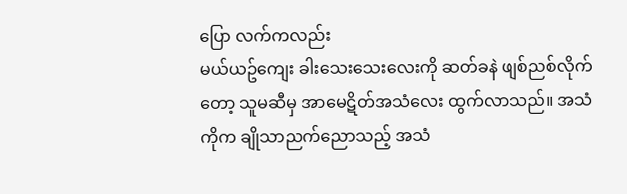ပြော လက်ကလည်း
မယ်ယဥ်ကျေး ခါးသေးသေးလေးကို ဆတ်ခနဲ ဖျစ်ညစ်လိုက်တော့ သူမဆီမှ အာမေဋိတ်အသံလေး ထွက်လာသည်။ အသံကိုက ချိုသာညက်ညောသည့် အသံ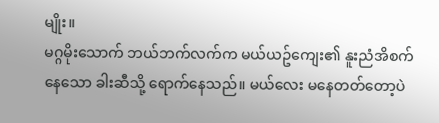မျိုး။
မဂ္ဂမိုးသောက် ဘယ်ဘက်လက်က မယ်ယဥ်ကျေး၏ နူးညံအိစက်နေသော ခါးဆီသို့ ရောက်နေသည်။ မယ်လေး မနေတတ်တော့ပဲ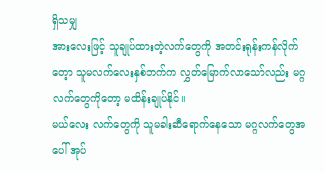ရှိသမျှ
အားလေးဖြင့် သူချုပ်ထားတဲ့လက်တွေကို အတင်းရုန်းကန်လိုက်တေ့ာ သူမလက်လေးနှစ်ဘက်က လွှတ်မြောက်လာသော်လည်း မဂ္ဂလက်တွေကိုတော့ မထိန်းချုပ်နိုင်။
မယ်လေး လက်တွေကို သူမခါးဆီရောက်နေသော မဂ္ဂလက်တွေအပေါ် အုပ်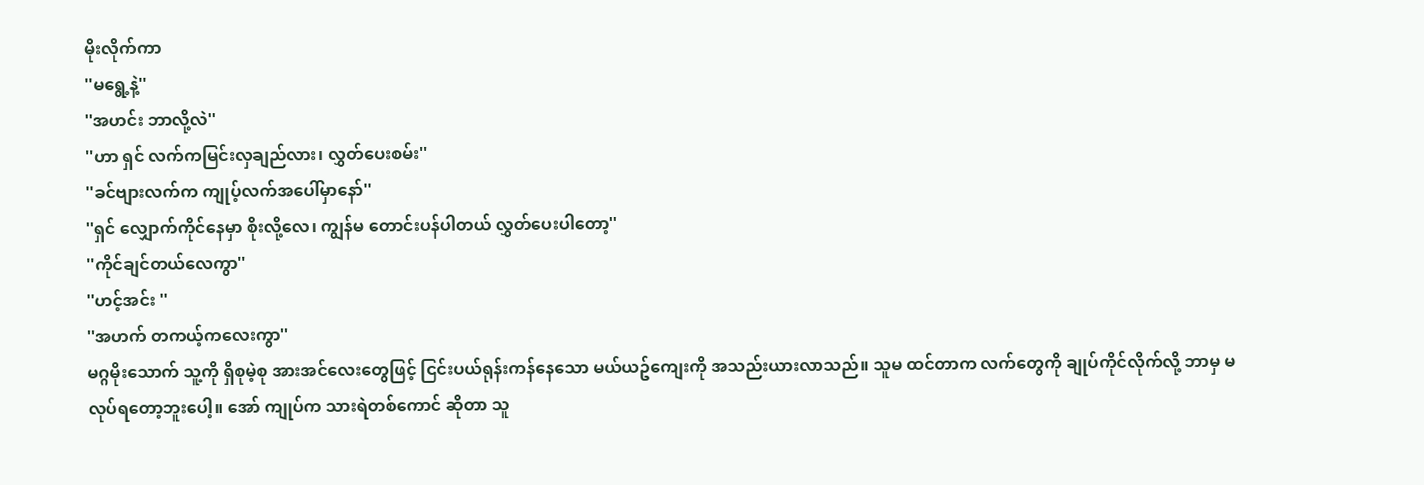မိုးလိုက်ကာ
''မရွေ့နဲ့''
''အဟင်း ဘာလို့လဲ''
''ဟာ ရှင် လက်ကမြင်းလှချည်လား၊ လွှတ်ပေးစမ်း''
''ခင်ဗျားလက်က ကျုပ့်လက်အပေါ်မှာနော်''
''ရှင် လျှောက်ကိုင်နေမှာ စိုးလို့လေ၊ ကျွန်မ တောင်းပန်ပါတယ် လွှတ်ပေးပါတော့''
''ကိုင်ချင်တယ်လေကွာ''
''ဟင့်အင်း ''
''အဟက် တကယ့်ကလေးကွာ''
မဂ္ဂမိုးသောက် သူ့ကို ရှိစုမဲ့စု အားအင်လေးတွေဖြင့် ငြင်းပယ်ရုန်းကန်နေသော မယ်ယဥ်ကျေးကို အသည်းယားလာသည်။ သူမ ထင်တာက လက်တွေကို ချုပ်ကိုင်လိုက်လို့ ဘာမှ မလုပ်ရတော့ဘူးပေါ့။ အော် ကျုပ်က သားရဲတစ်ကောင် ဆိုတာ သူ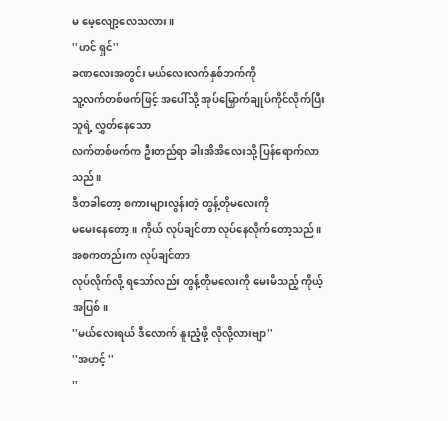မ မေ့လျော့လေသလား။
''ဟင် ရှင်''
ခဏလေးအတွင်း မယ်လေးလက်နှစ်ဘက်ကို
သူ့လက်တစ်ဖက်ဖြင့် အပေါ်သို့ အုပ်မြှောက်ချုပ်ကိုင်လိုက်ပြီး သူရဲ့ လွှတ်နေသော
လက်တစ်ဖက်က ဦးတည်ရာ ခါးအိအိလေးသို့ ပြန်ရောက်လာသည်။
ဒီတခါတော့ စကားများလွန်းတဲ့ တွန့်တိုမလေးကို
မမေးနေတော့။ ကိုယ် လုပ်ချင်တာ လုပ်နေလိုက်တော့သည်။ အစကတည်းက လုပ်ချင်တာ
လုပ်လိုက်လို့ ရသော်လည်း တွန့်တိုမလေးကို မေးမိသည့် ကိုယ့်အပြစ်။
''မယ်လေးရယ် ဒီလောက် နူးညံ့ဖို့ လိုလို့လားဗျာ''
''အဟင့် ''
''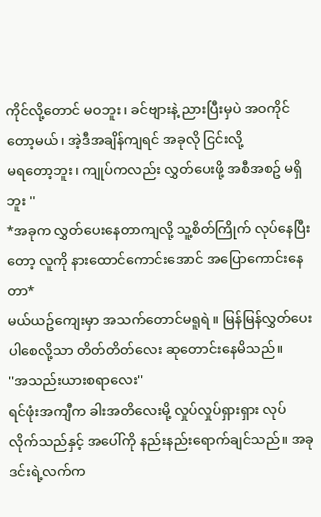ကိုင်လို့တောင် မဝဘူး၊ ခင်ဗျားနဲ့ ညားပြီးမှပဲ အဝကိုင်တော့မယ်၊ အဲ့ဒီအချိန်ကျရင် အခုလို ငြင်းလို့
မရတော့ဘူး၊ ကျုပ်ကလည်း လွှတ်ပေးဖို့ အစီအစဥ် မရှိဘူး ''
*အခုက လွှတ်ပေးနေတာကျလို့ သူ့စိတ်ကြိုက် လုပ်နေပြီးတော့ လူကို နားထောင်ကောင်းအောင် အပြောကောင်းနေတာ*
မယ်ယဥ်ကျေးမှာ အသက်တောင်မရူရဲ ။ မြန်မြန်လွှတ်ပေးပါစေလို့သာ တိတ်တိတ်လေး ဆုတောင်းနေမိသည်။
''အသည်းယားစရာလေး''
ရင်ဖုံးအကျီက ခါးအတိလေးမို့ လှုပ်လှုပ်ရှားရှား လုပ်လိုက်သည်နှင့် အပေါ်ကို နည်းနည်းရောက်ချင်သည်။ အခု ဒင်းရဲ့လက်က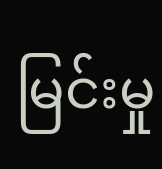မြင်းမှု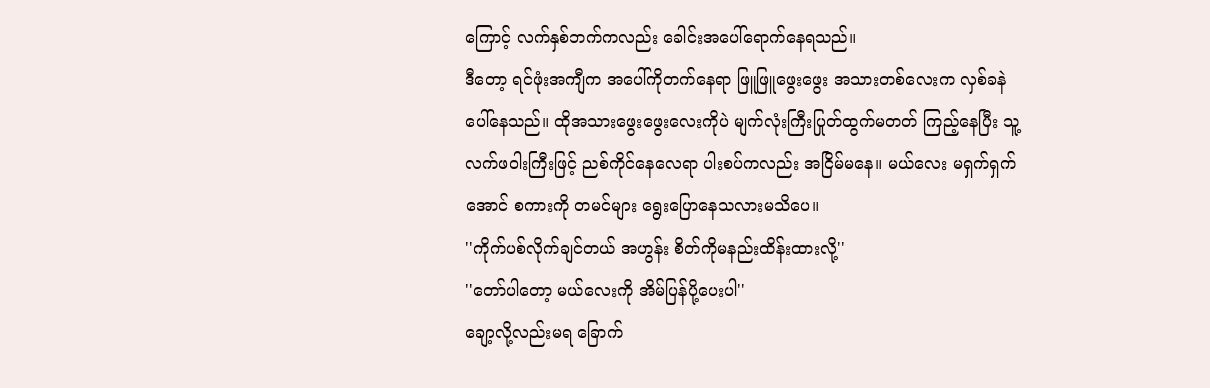ကြောင့် လက်နှစ်ဘက်ကလည်း ခေါင်းအပေါ်ရောက်နေရသည်။
ဒီတော့ ရင်ဖုံးအကျီက အပေါ်ကိုတက်နေရာ ဖြူဖြူဖွေးဖွေး အသားတစ်လေးက လှစ်ခနဲပေါ်နေသည်။ ထိုအသားဖွေးဖွေးလေးကိုပဲ မျက်လုံးကြီးပြုတ်ထွက်မတတ် ကြည့်နေပြီး သူ့လက်ဖဝါးကြီးဖြင့် ညစ်ကိုင်နေလေရာ ပါးစပ်ကလည်း အငြိမ်မနေ။ မယ်လေး မရှက်ရှက်အောင် စကားကို တမင်များ ရွေးပြောနေသလားမသိပေ။
''ကိုက်ပစ်လိုက်ချင်တယ် အဟွန်း စိတ်ကိုမနည်းထိန်းထားလို့''
''တော်ပါတော့ မယ်လေးကို အိမ်ပြန်ပို့ပေးပါ''
ချော့လို့လည်းမရ ခြောက်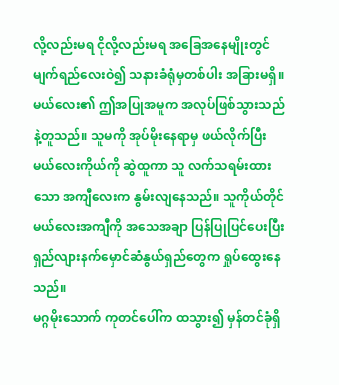လို့လည်းမရ ငိုလို့လည်းမရ အခြေအနေမျိုးတွင် မျက်ရည်လေးဝဲ၍ သနားခံရုံမှတစ်ပါး အခြားမရှိ။ မယ်လေး၏ ဤအပြုအမူက အလုပ်ဖြစ်သွားသည်နဲ့တူသည်။ သူမကို အုပ်မိုးနေရာမှ ဖယ်လိုက်ပြီး မယ်လေးကိုယ်ကို ဆွဲထူကာ သူ လက်သရမ်းထားသော အကျီလေးက နွမ်းလျနေသည်။ သူကိုယ်တိုင် မယ်လေးအကျီကို အသေအချာ ပြန်ပြုပြင်ပေးပြီး ရှည်လျားနက်မှောင်ဆံနွယ်ရှည်တွေက ရှုပ်ထွေးနေသည်။
မဂ္ဂမိုးသောက် ကုတင်ပေါ်က ထသွား၍ မှန်တင်ခုံရှိ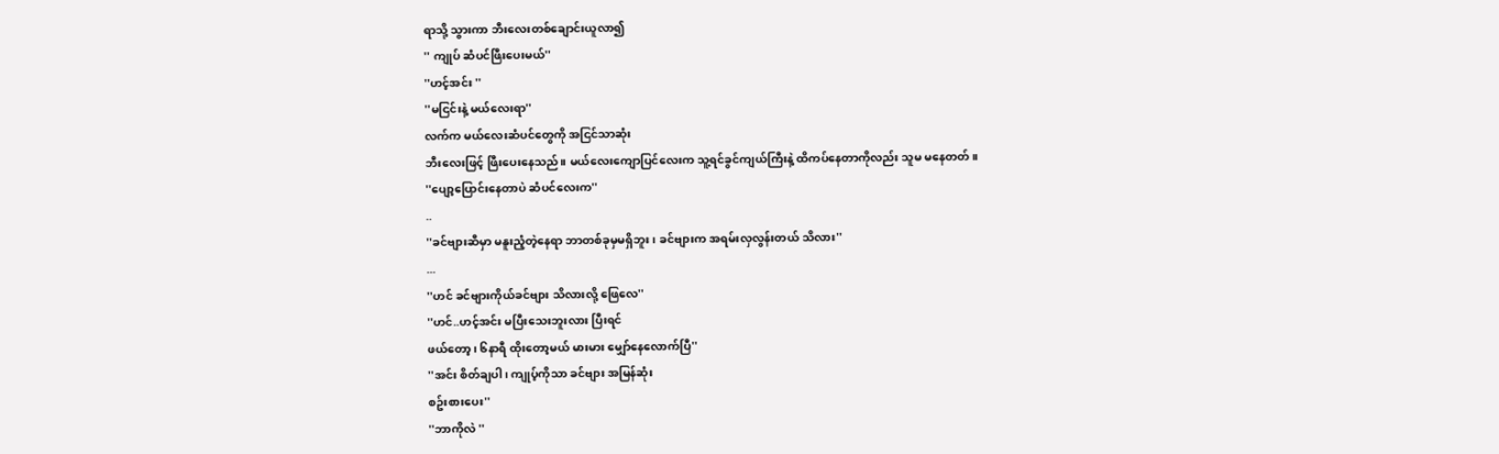ရာသို့ သွားကာ ဘီးလေးတစ်ချောင်းယူလာ၍
'' ကျုပ် ဆံပင်ဖြီးပေးမယ်''
''ဟင့်အင်း ''
''မငြင်းနဲ့ မယ်လေးရာ''
လက်က မယ်လေးဆံပင်တွေကို အငြင်သာဆုံး
ဘီးလေးဖြင့် ဖြီးပေးနေသည်။ မယ်လေးကျောပြင်လေးက သူ့ရင်ခွင်ကျယ်ကြီးနဲ့ ထိကပ်နေတာကိုလည်း သူမ မနေတတ်။
''ပျော့ပြောင်းနေတာပဲ ဆံပင်လေးက''
..
''ခင်ဗျားဆီမှာ မနူးညံ့တဲ့နေရာ ဘာတစ်ခုမှမရှိဘူး ၊ ခင်ဗျားက အရမ်းလှလွန်းတယ် သိလား''
...
''ဟင် ခင်ဗျားကိုယ်ခင်ဗျား သိလားလို့ ဖြေလေ''
''ဟင်..ဟင့်အင်း မပြီးသေးဘူးလား ပြီးရင်
ဖယ်တော့၊ ၆နာရီ ထိုးတော့မယ် မားမား မျှော်နေလောက်ပြီ''
''အင်း စိတ်ချပါ၊ ကျုပ့်ကိုသာ ခင်ဗျား အမြန်ဆုံး
စဥ်းစားပေး''
''ဘာကိုလဲ ''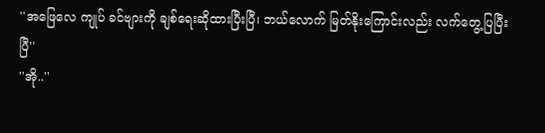''အဖြေလေ ကျုပ် ခင်ဗျားကို ချစ်ရေးဆိုထားပြီးပြီ၊ ဘယ်လောက် မြတ်နိုးကြောင်းလည်း လက်တွေ့ပြပြီးပြီ''
''အို..''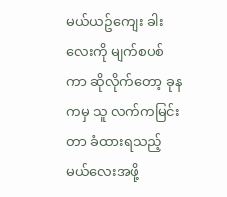မယ်ယဥ်ကျေး ခါးလေးကို မျက်စပစ်ကာ ဆိုလိုက်တော့ ခုနကမှ သူ လက်ကမြင်းတာ ခံထားရသည့် မယ်လေးအဖို့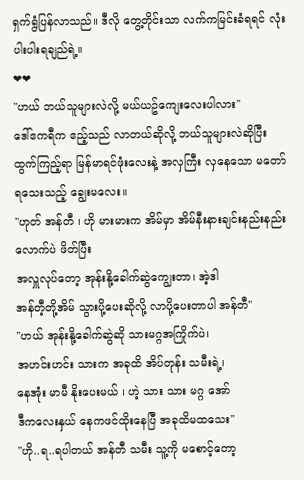ရှက်ရွံပြန်လာသည်။ ဒီလို တွေ့တိုင်းသာ လက်ကမြင်းခံရရင် လုံးပါးပါးရချည်ရဲ့။
❤❤
''ဟယ် ဘယ်သူများလဲလို့ မယ်ယဥ်ကျေးလေးပါလား''
ဒေါ်ဧကရီက ဧည့်သည် လာတယ်ဆိုလို့ ဘယ်သူများလဲဆိုပြီး ထွက်ကြည့်ရာ မြန်မာရင်ဖုံးလေးနဲ့ အလှကြီး လှနေသော မတော်ရသေးသည့် ချွေးမလေး။
''ဟုတ် အန်တီ ၊ ဟို မားမားက အိမ်မှာ အိမ်နီးနားချင်းနည်းနည်းလောက်ပဲ ဖိတ်ပြီး
အလှူလုပ်တော့ အုန်းနို့ခေါက်ဆွဲကျွေးတာ၊ အဲ့ဒါ
အန်တီ့တို့အိမ် သွားပို့ပေးဆိုလို့ လာပို့ပေးတာပါ အန်တီ''
''ဟယ် အုန်းနို့ခေါက်ဆွဲဆို သားမဂ္ဂအကြိုက်ပဲ၊
အဟင်းဟင်း သားက အခုထိ အိပ်တုန်း သမီးရဲ့၊
နေအုံး မာမီ နိုးပေးမယ် ၊ ဟဲ့ သား သား မဂ္ဂ အော်
ဒီကလေးနှယ် နေကဖင်ထိုးနေပြီ အခုထိမထသေး''
''ဟို..ရ..ရပါတယ် အန်တီ သမီး သူ့ကို မစောင့်တော့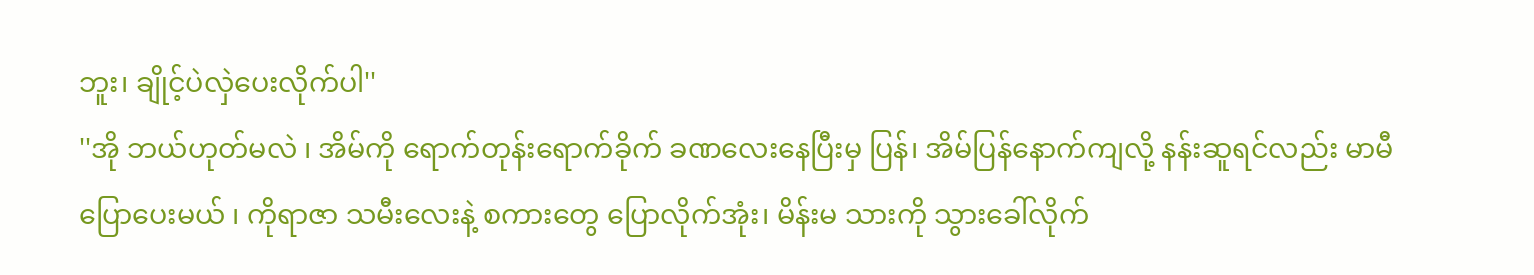ဘူး၊ ချိုင့်ပဲလှဲပေးလိုက်ပါ''
''အို ဘယ်ဟုတ်မလဲ ၊ အိမ်ကို ရောက်တုန်းရောက်ခိုက် ခဏလေးနေပြီးမှ ပြန်၊ အိမ်ပြန်နောက်ကျလို့ နန်းဆူရင်လည်း မာမီ ပြောပေးမယ် ၊ ကိုရာဇာ သမီးလေးနဲ့ စကားတွေ ပြောလိုက်အုံး၊ မိန်းမ သားကို သွားခေါ်လိုက်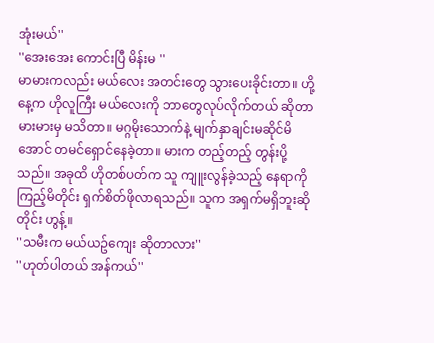အုံးမယ်''
''အေးအေး ကောင်းပြီ မိန်းမ ''
မာမားကလည်း မယ်လေး အတင်းတွေ သွားပေးခိုင်းတာ။ ဟို့နေ့က ဟိုလူကြီး မယ်လေးကို ဘာတွေလုပ်လိုက်တယ် ဆိုတာ မားမားမှ မသိတာ။ မဂ္ဂမိုးသောက်နဲ့ မျက်နှာချင်းမဆိုင်မိအောင် တမင်ရှောင်နေခဲ့တာ။ မားက တည့်တည့် တွန်းပို့သည်။ အခုထိ ဟိုတစ်ပတ်က သူ ကျူးလွန်ခဲ့သည့် နေရာကို ကြည့်မိတိုင်း ရှက်စိတ်ဖိုလာရသည်။ သူက အရှက်မရှိဘူးဆိုတိုင်း ဟွန့်။
''သမီးက မယ်ယဥ်ကျေး ဆိုတာလား''
''ဟုတ်ပါတယ် အန်ကယ်''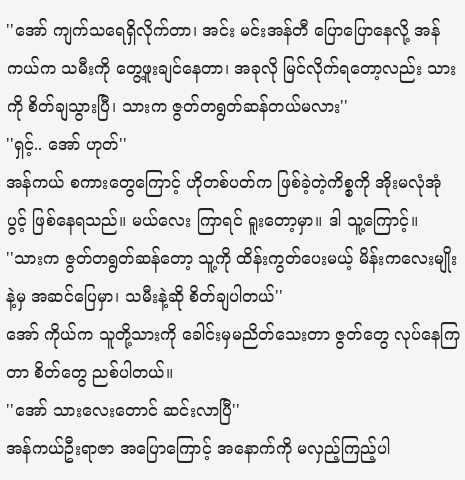''အော် ကျက်သရေရှိလိုက်တာ၊ အင်း မင်းအန်တီ ပြောပြောနေလို့ အန်ကယ်က သမီးကို တွေ့ဖူးချင်နေတာ၊ အခုလို မြင်လိုက်ရတော့လည်း သားကို စိတ်ချသွားပြီ၊ သားက ဇွတ်တရွတ်ဆန်တယ်မလား''
''ရှင့်.. အော် ဟုတ်''
အန်ကယ် စကားတွေကြောင့် ဟိုတစ်ပတ်က ဖြစ်ခဲ့တဲ့ကိစ္စကို အိုးမလုံအုံပွင့် ဖြစ်နေရသည်။ မယ်လေး ကြာရင် ရူးတော့မှာ။ ဒါ သူ့ကြောင့်။
''သားက ဇွတ်တရွတ်ဆန်တော့ သူ့ကို ထိန်းကွတ်ပေးမယ့် မိန်းကလေးမျိုးနဲ့မှ အဆင်ပြေမှာ၊ သမီးနဲ့ဆို စိတ်ချပါတယ်''
အော် ကိုယ်က သူတို့သားကို ခေါင်းမှမညိတ်သေးတာ ဇွတ်တွေ လုပ်နေကြတာ စိတ်တွေ ညစ်ပါတယ်။
''အော် သားလေးတောင် ဆင်းလာပြီ''
အန်ကယ်ဦးရာဇာ အပြောကြောင့် အနောက်ကို မလှည့်ကြည့်ပါ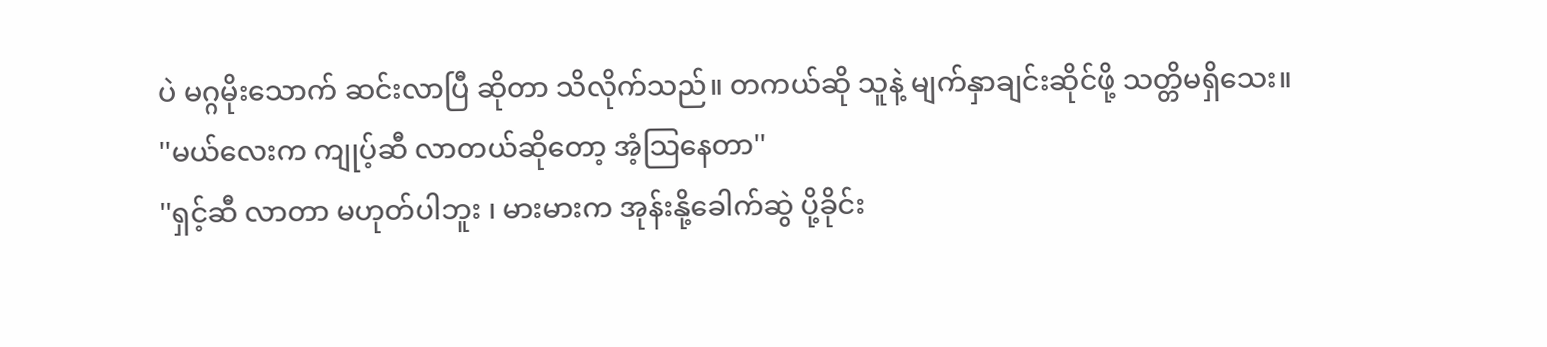ပဲ မဂ္ဂမိုးသောက် ဆင်းလာပြီ ဆိုတာ သိလိုက်သည်။ တကယ်ဆို သူနဲ့ မျက်နှာချင်းဆိုင်ဖို့ သတ္တိမရှိသေး။
''မယ်လေးက ကျုပ့်ဆီ လာတယ်ဆိုတော့ အံ့သြနေတာ''
''ရှင့်ဆီ လာတာ မဟုတ်ပါဘူး ၊ မားမားက အုန်းနို့ခေါက်ဆွဲ ပို့ခိုင်း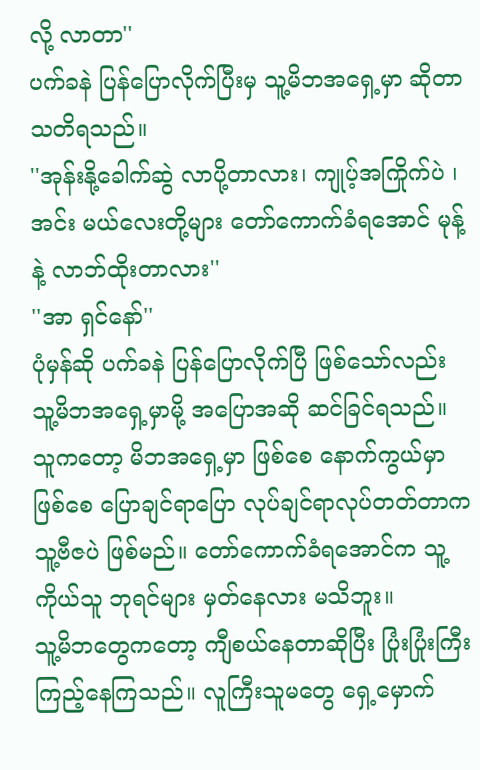လို့ လာတာ''
ပက်ခနဲ ပြန်ပြောလိုက်ပြီးမှ သူ့မိဘအရှေ့မှာ ဆိုတာ သတိရသည်။
''အုန်းနို့ခေါက်ဆွဲ လာပို့တာလား၊ ကျုပ့်အကြိုက်ပဲ ၊ အင်း မယ်လေးတို့များ တော်ကောက်ခံရအောင် မုန့်နဲ့ လာဘ်ထိုးတာလား''
''အာ ရှင်နော်''
ပုံမှန်ဆို ပက်ခနဲ ပြန်ပြောလိုက်ပြီ ဖြစ်သော်လည်း သူ့မိဘအရှေ့မှာမို့ အပြောအဆို ဆင်ခြင်ရသည်။ သူကတော့ မိဘအရှေ့မှာ ဖြစ်စေ နောက်ကွယ်မှာ ဖြစ်စေ ပြောချင်ရာပြော လုပ်ချင်ရာလုပ်တတ်တာက သူ့ဗီဇပဲ ဖြစ်မည်။ တော်ကောက်ခံရအောင်က သူ့ကိုယ်သူ ဘုရင်များ မှတ်နေလား မသိဘူး။
သူ့မိဘတွေကတော့ ကျီစယ်နေတာဆိုပြီး ပြုံးပြုံးကြီး ကြည့်နေကြသည်။ လူကြီးသူမတွေ ရှေ့မှောက်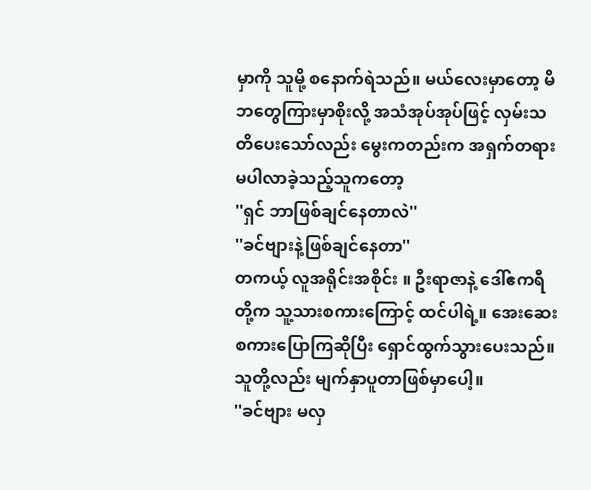မှာကို သူမို့ စနောက်ရဲသည်။ မယ်လေးမှာတော့ မိဘတွေကြားမှာစိုးလို့ အသံအုပ်အုပ်ဖြင့် လှမ်းသတိပေးသော်လည်း မွေးကတည်းက အရှက်တရားမပါလာခဲ့သည့်သူကတော့
''ရှင် ဘာဖြစ်ချင်နေတာလဲ''
''ခင်ဗျားနဲ့ဖြစ်ချင်နေတာ''
တကယ့် လူအရိုင်းအစိုင်း ။ ဦးရာဇာနဲ့ ဒေါ်ဧကရီတို့က သူ့သားစကားကြောင့် ထင်ပါရဲ့။ အေးဆေးစကားပြောကြဆိုပြီး ရှောင်ထွက်သွားပေးသည်။ သူတို့လည်း မျက်နှာပူတာဖြစ်မှာပေါ့။
''ခင်ဗျား မလှ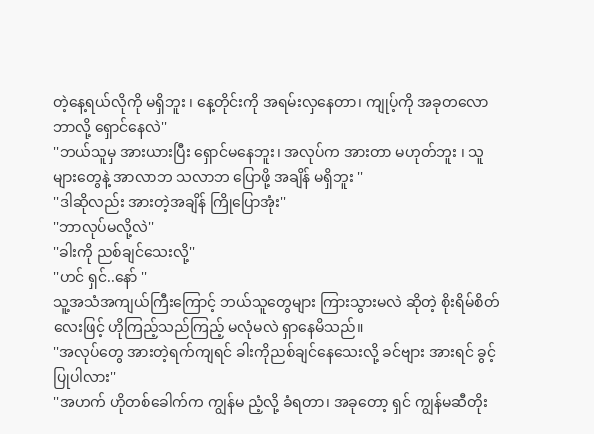တဲ့နေ့ရယ်လိုကို မရှိဘူး ၊ နေ့တိုင်းကို အရမ်းလှနေတာ၊ ကျုပ့်ကို အခုတလော ဘာလို့ ရှောင်နေလဲ''
''ဘယ်သူမှ အားယားပြီး ရှောင်မနေဘူး၊ အလုပ်က အားတာ မဟုတ်ဘူး ၊ သူများတွေနဲ့ အာလာဘ သလာဘ ပြောဖို့ အချိန် မရှိဘူး ''
''ဒါဆိုလည်း အားတဲ့အချိန် ကြိုပြောအုံး''
''ဘာလုပ်မလို့လဲ''
''ခါးကို ညစ်ချင်သေးလို့''
''ဟင် ရှင်..နော် ''
သူ့အသံအကျယ်ကြီးကြောင့် ဘယ်သူတွေများ ကြားသွားမလဲ ဆိုတဲ့ စိုးရိမ်စိတ်လေးဖြင့် ဟိုကြည့်သည်ကြည့် မလုံမလဲ ရှာနေမိသည်။
''အလုပ်တွေ အားတဲ့ရက်ကျရင် ခါးကိုညစ်ချင်နေသေးလို့ ခင်ဗျား အားရင် ခွင့်ပြုပါလား''
''အဟက် ဟိုတစ်ခေါက်က ကျွန်မ ညံ့လို့ ခံရတာ၊ အခုတော့ ရှင် ကျွန်မဆီတိုး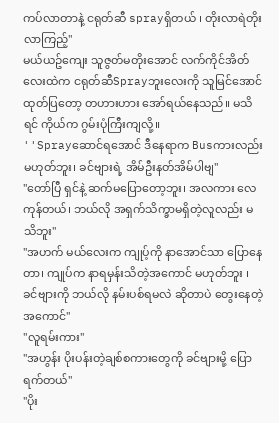ကပ်လာတာနဲ့ ငရုတ်ဆီ sprayရှိတယ် ၊ တိုးလာရဲတိုးလာကြည့်''
မယ်ယဥ်ကျေး သူဇွတ်မတိုးအောင် လက်ကိုင်အိတ်လေးထဲက ငရုတ်ဆီSprayဘူးလေးကို သူမြင်အောင် ထုတ်ပြတော့ တဟားဟား အော်ရယ်နေသည်။ မသိရင် ကိုယ်က ဂွမ်းပုံကြီးကျလို့။
''Sprayဆောင်ရအောင် ဒီနေရာက Busကားလည်း မဟုတ်ဘူး၊ ခင်ဗျားရဲ့ အိမ်ဦးနတ်အိမ်ပါဗျ''
''တော်ပြီ ရှင်နဲ့ ဆက်မပြောတော့ဘူး၊ အလကား လေကုန်တယ်၊ ဘယ်လို အရှက်သိက္ခာမရှိတဲ့လူလည်း မသိဘူး''
''အဟက် မယ်လေးက ကျုပ့်ကို နာအောင်သာ ပြောနေတာ၊ ကျုပ်က နာရမှန်းသိတဲ့အကောင် မဟုတ်ဘူး ၊ ခင်ဗျားကို ဘယ်လို နမ်းပစ်ရမလဲ ဆိုတာပဲ တွေးနေတဲ့အကောင်''
''လူရမ်းကား''
''အဟွန်း ပိုးပန်းတဲ့ချစ်စကားတွေကို ခင်ဗျားမို့ ပြောရက်တယ်''
''ပိုး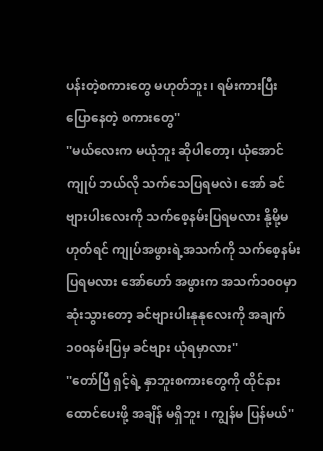ပန်းတဲ့စကားတွေ မဟုတ်ဘူး ၊ ရမ်းကားပြီး ပြောနေတဲ့ စကားတွေ''
''မယ်လေးက မယုံဘူး ဆိုပါတော့၊ ယုံအောင် ကျုပ် ဘယ်လို သက်သေပြရမလဲ၊ အော် ခင်ဗျားပါးလေးကို သက်စေ့နမ်းပြရမလား နို့မို့မဟုတ်ရင် ကျုပ်အဖွားရဲ့အသက်ကို သက်စေ့နမ်းပြရမလား အော်ဟော် အဖွားက အသက်၁၀၀မှာ ဆုံးသွားတော့ ခင်ဗျားပါးနုနုလေးကို အချက်၁၀၀နမ်းပြမှ ခင်ဗျား ယုံရမှာလား''
''တော်ပြီ ရှင့်ရဲ့ နှာဘူးစကားတွေကို ထိုင်နားထောင်ပေးဖို့ အချိန် မရှိဘူး ၊ ကျွန်မ ပြန်မယ်''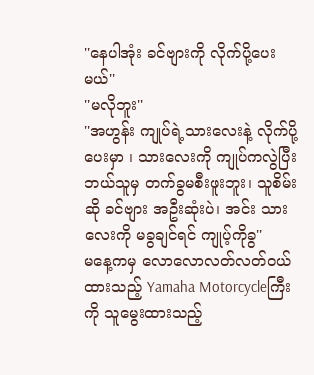''နေပါအုံး ခင်ဗျားကို လိုက်ပို့ပေးမယ်''
''မလိုဘူး''
''အဟွန်း ကျုပ်ရဲ့သားလေးနဲ့ လိုက်ပို့ပေးမှာ ၊ သားလေးကို ကျုပ်ကလွဲပြီး ဘယ်သူမှ တက်ခွမစီးဖူးဘူး၊ သူစိမ်းဆို ခင်ဗျား အဦးဆုံးပဲ၊ အင်း သားလေးကို မခွချင်ရင် ကျုပ့်ကိုခွ''
မနေ့ကမှ လောလောလတ်လတ်ဝယ်ထားသည့် Yamaha Motorcycleကြီးကို သူမွေးထားသည့်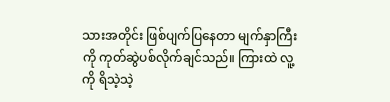သားအတိုင်း ဖြစ်ပျက်ပြနေတာ မျက်နှာကြီးကို ကုတ်ဆွဲပစ်လိုက်ချင်သည်။ ကြားထဲ လူ့ကို ရိသဲ့သဲ့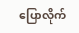ပြောလိုက်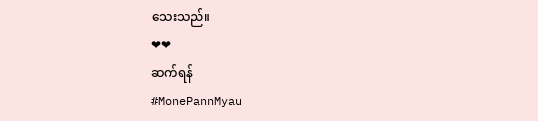သေးသည်။
❤❤
ဆက်ရန်
#MonePannMyau